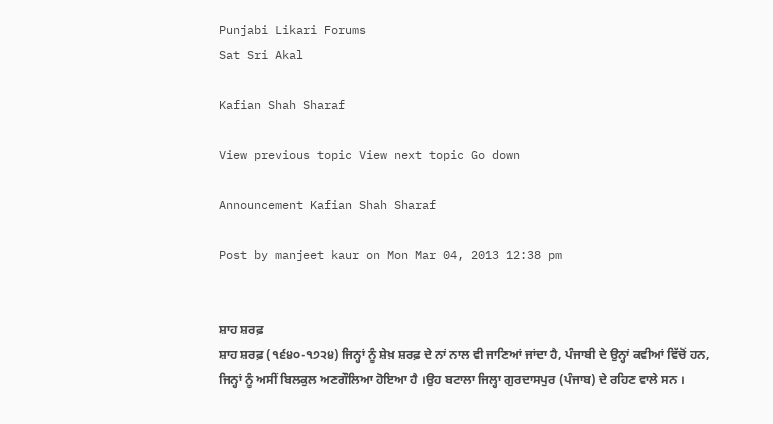Punjabi Likari Forums
Sat Sri Akal

Kafian Shah Sharaf

View previous topic View next topic Go down

Announcement Kafian Shah Sharaf

Post by manjeet kaur on Mon Mar 04, 2013 12:38 pm


ਸ਼ਾਹ ਸ਼ਰਫ਼
ਸ਼ਾਹ ਸ਼ਰਫ਼ (੧੬੪੦-੧੭੨੪) ਜਿਨ੍ਹਾਂ ਨੂੰ ਸ਼ੇਖ਼ ਸ਼ਰਫ਼ ਦੇ ਨਾਂ ਨਾਲ ਵੀ ਜਾਣਿਆਂ ਜਾਂਦਾ ਹੈ, ਪੰਜਾਬੀ ਦੇ ਉਨ੍ਹਾਂ ਕਵੀਆਂ ਵਿੱਚੋਂ ਹਨ, ਜਿਨ੍ਹਾਂ ਨੂੰ ਅਸੀਂ ਬਿਲਕੁਲ ਅਣਗੌਲਿਆ ਹੋਇਆ ਹੈ ।ਉਹ ਬਟਾਲਾ ਜਿਲ੍ਹਾ ਗੁਰਦਾਸਪੁਰ (ਪੰਜਾਬ) ਦੇ ਰਹਿਣ ਵਾਲੇ ਸਨ ।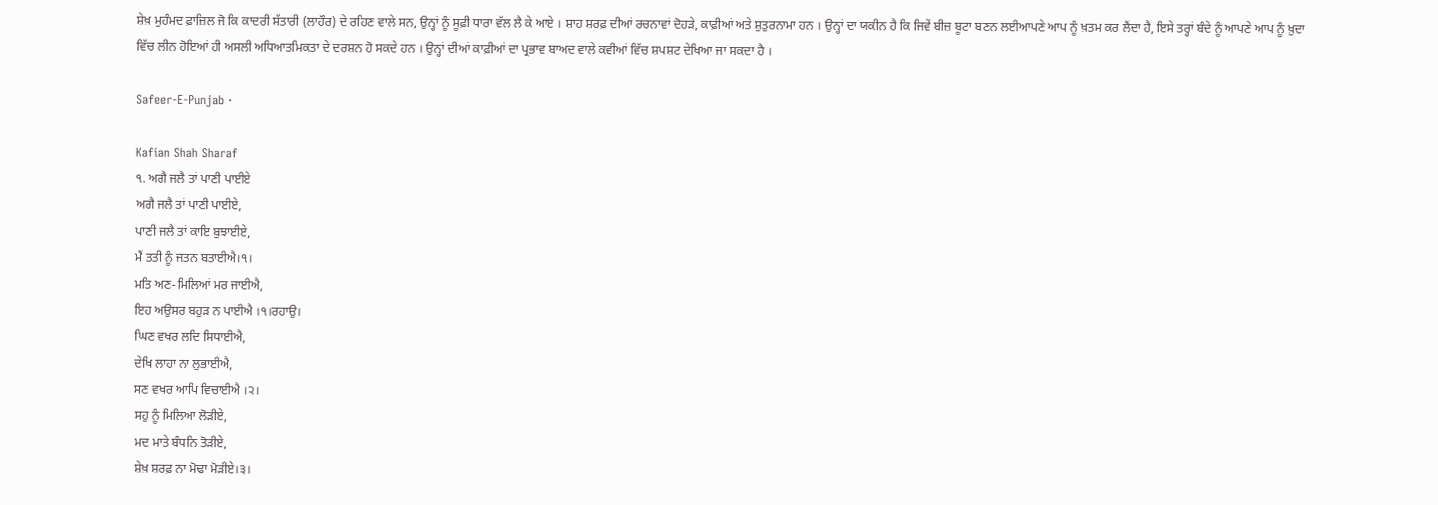ਸ਼ੇਖ਼ ਮੁਹੰਮਦ ਫ਼ਾਜ਼ਿਲ ਜੋ ਕਿ ਕਾਦਰੀ ਸੱਤਾਰੀ (ਲਾਹੌਰ) ਦੇ ਰਹਿਣ ਵਾਲੇ ਸਨ, ਉਨ੍ਹਾਂ ਨੂੰ ਸੂਫ਼ੀ ਧਾਰਾ ਵੱਲ ਲੈ ਕੇ ਆਏ । ਸ਼ਾਹ ਸ਼ਰਫ਼ ਦੀਆਂ ਰਚਨਾਵਾਂ ਦੋਹੜੇ, ਕਾਫ਼ੀਆਂ ਅਤੇ ਸ਼ੁਤੁਰਨਾਮਾ ਹਨ । ਉਨ੍ਹਾਂ ਦਾ ਯਕੀਨ ਹੈ ਕਿ ਜਿਵੇਂ ਬੀਜ਼ ਬੂਟਾ ਬਣਨ ਲਈਆਪਣੇ ਆਪ ਨੂੰ ਖ਼ਤਮ ਕਰ ਲੈਂਦਾ ਹੈ, ਇਸੇ ਤਰ੍ਹਾਂ ਬੰਦੇ ਨੂੰ ਆਪਣੇ ਆਪ ਨੂੰ ਖ਼ੁਦਾ ਵਿੱਚ ਲੀਨ ਹੋਇਆਂ ਹੀ ਅਸਲੀ ਅਧਿਆਤਮਿਕਤਾ ਦੇ ਦਰਸ਼ਨ ਹੋ ਸਕਦੇ ਹਨ । ਉਨ੍ਹਾਂ ਦੀਆਂ ਕਾਫ਼ੀਆਂ ਦਾ ਪ੍ਰਭਾਵ ਬਾਅਦ ਵਾਲੇ ਕਵੀਆਂ ਵਿੱਚ ਸ਼ਪਸ਼ਟ ਦੇਖਿਆ ਜਾ ਸਕਦਾ ਹੈ ।

Safeer-E-Punjab ·

Kafian Shah Sharaf
੧. ਅਗੈ ਜਲੈ ਤਾਂ ਪਾਣੀ ਪਾਈਏ
ਅਗੈ ਜਲੈ ਤਾਂ ਪਾਣੀ ਪਾਈਏ,
ਪਾਣੀ ਜਲੈ ਤਾਂ ਕਾਇ ਬੁਝਾਈਏ,
ਮੈਂ ਤਤੀ ਨੂੰ ਜਤਨ ਬਤਾਈਐ।੧।
ਮਤਿ ਅਣ-ਮਿਲਿਆਂ ਮਰ ਜਾਈਐ,
ਇਹ ਅਉਸਰ ਬਹੁੜ ਨ ਪਾਈਐ ।੧।ਰਹਾਉ।
ਘਿਣ ਵਖਰ ਲਦਿ ਸਿਧਾਈਐ,
ਦੇਖਿ ਲਾਹਾ ਨਾ ਲੁਭਾਈਐ,
ਸਣ ਵਖਰ ਆਪਿ ਵਿਚਾਈਐ ।੨।
ਸਹੁ ਨੂੰ ਮਿਲਿਆ ਲੋੜੀਏ,
ਮਦ ਮਾਤੇ ਬੰਧਨਿ ਤੋੜੀਏ,
ਸ਼ੇਖ਼ ਸ਼ਰਫ਼ ਨਾ ਮੋਢਾ ਮੋੜੀਏ।੩।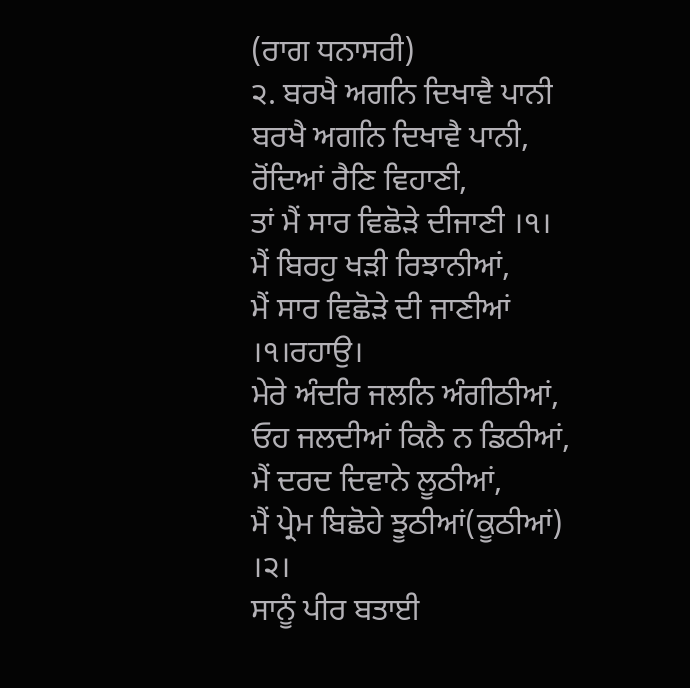(ਰਾਗ ਧਨਾਸਰੀ)
੨. ਬਰਖੈ ਅਗਨਿ ਦਿਖਾਵੈ ਪਾਨੀ
ਬਰਖੈ ਅਗਨਿ ਦਿਖਾਵੈ ਪਾਨੀ,
ਰੋਂਦਿਆਂ ਰੈਣਿ ਵਿਹਾਣੀ,
ਤਾਂ ਮੈਂ ਸਾਰ ਵਿਛੋੜੇ ਦੀਜਾਣੀ ।੧।
ਮੈਂ ਬਿਰਹੁ ਖੜੀ ਰਿਝਾਨੀਆਂ,
ਮੈਂ ਸਾਰ ਵਿਛੋੜੇ ਦੀ ਜਾਣੀਆਂ ।੧।ਰਹਾਉ।
ਮੇਰੇ ਅੰਦਰਿ ਜਲਨਿ ਅੰਗੀਠੀਆਂ,
ਓਹ ਜਲਦੀਆਂ ਕਿਨੈ ਨ ਡਿਠੀਆਂ,
ਮੈਂ ਦਰਦ ਦਿਵਾਨੇ ਲੂਠੀਆਂ,
ਮੈਂ ਪ੍ਰੇਮ ਬਿਛੋਹੇ ਝੂਠੀਆਂ(ਕੂਠੀਆਂ) ।੨।
ਸਾਨੂੰ ਪੀਰ ਬਤਾਈ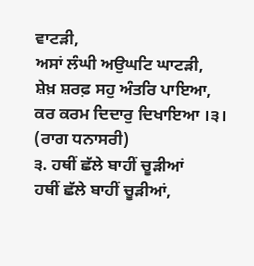ਵਾਟੜੀ,
ਅਸਾਂ ਲੰਘੀ ਅਉਘਟਿ ਘਾਟੜੀ,
ਸ਼ੇਖ਼ ਸ਼ਰਫ਼ ਸਹੁ ਅੰਤਰਿ ਪਾਇਆ,
ਕਰ ਕਰਮ ਦਿਦਾਰੁ ਦਿਖਾਇਆ ।੩।
(ਰਾਗ ਧਨਾਸਰੀ)
੩. ਹਥੀਂ ਛੱਲੇ ਬਾਹੀਂ ਚੂੜੀਆਂ
ਹਥੀਂ ਛੱਲੇ ਬਾਹੀਂ ਚੂੜੀਆਂ,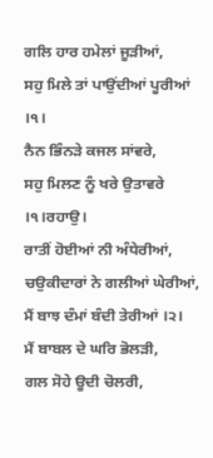ਗਲਿ ਹਾਰ ਹਮੇਲਾਂ ਜੂੜੀਆਂ,
ਸਹੁ ਮਿਲੇ ਤਾਂ ਪਾਉਂਦੀਆਂ ਪੂਰੀਆਂ ।੧।
ਨੈਨ ਭਿੰਨੜੇ ਕਜਲ ਸਾਂਵਰੇ,
ਸਹੁ ਮਿਲਣ ਨੂੰ ਖਰੇ ਉਤਾਵਰੇ ।੧।ਰਹਾਉ।
ਰਾਤੀਂ ਹੋਈਆਂ ਨੀ ਅੰਧੇਰੀਆਂ,
ਚਉਕੀਦਾਰਾਂ ਨੇ ਗਲੀਆਂ ਘੇਰੀਆਂ,
ਮੈਂ ਬਾਝ ਦੰਮਾਂ ਬੰਦੀ ਤੇਰੀਆਂ ।੨।
ਮੈਂ ਬਾਬਲ ਦੇ ਘਰਿ ਭੋਲੜੀ,
ਗਲ ਸੋਹੇ ਊਦੀ ਚੋਲਰੀ,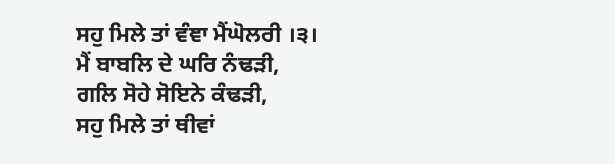ਸਹੁ ਮਿਲੇ ਤਾਂ ਵੰਞਾ ਮੈਂਘੋਲਰੀ ।੩।
ਮੈਂ ਬਾਬਲਿ ਦੇ ਘਰਿ ਨੰਢੜੀ,
ਗਲਿ ਸੋਹੇ ਸੋਇਨੇ ਕੰਢੜੀ,
ਸਹੁ ਮਿਲੇ ਤਾਂ ਥੀਵਾਂ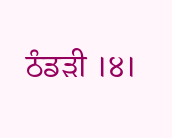ਠੰਡੜੀ ।੪।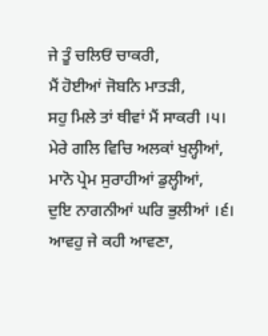ਜੇ ਤੂੰ ਚਲਿਓਂ ਚਾਕਰੀ,
ਮੈਂ ਹੋਈਆਂ ਜੋਬਨਿ ਮਾਤੜੀ,
ਸਹੁ ਮਿਲੇ ਤਾਂ ਥੀਵਾਂ ਮੈਂ ਸਾਕਰੀ ।੫।
ਮੇਰੇ ਗਲਿ ਵਿਚਿ ਅਲਕਾਂ ਖੁਲ੍ਹੀਆਂ,
ਮਾਨੋ ਪ੍ਰੇਮ ਸੁਰਾਹੀਆਂ ਡੁਲ੍ਹੀਆਂ,
ਦੁਇ ਨਾਗਨੀਆਂ ਘਰਿ ਭੁਲੀਆਂ ।੬।
ਆਵਹੁ ਜੇ ਕਹੀ ਆਵਣਾ,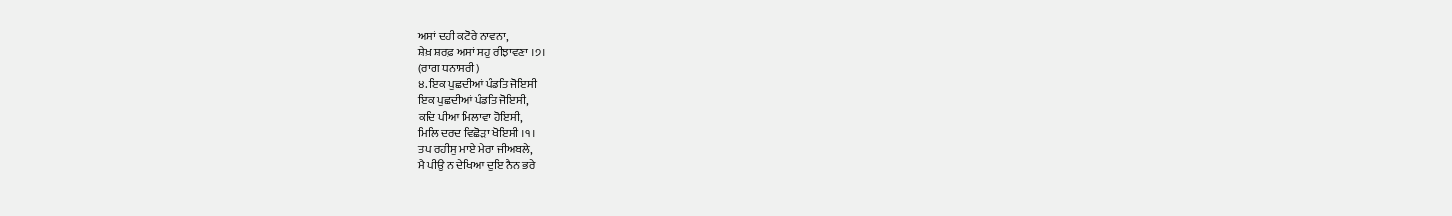ਅਸਾਂ ਦਹੀ ਕਟੋਰੇ ਨਾਵਨਾ,
ਸ਼ੇਖ਼ ਸ਼ਰਫ਼ ਅਸਾਂ ਸਹੁ ਰੀਝਾਵਣਾ ।੭।
(ਰਾਗ ਧਨਾਸਰੀ)
੪. ਇਕ ਪੁਛਦੀਆਂ ਪੰਡਤਿ ਜੋਇਸੀ
ਇਕ ਪੁਛਦੀਆਂ ਪੰਡਤਿ ਜੋਇਸੀ,
ਕਦਿ ਪੀਆ ਮਿਲਾਵਾ ਹੋਇਸੀ,
ਮਿਲਿ ਦਰਦ ਵਿਛੋੜਾ ਖੋਇਸੀ ।੧।
ਤਪ ਰਹੀਸੁ ਮਾਏ ਮੇਰਾ ਜੀਅਬਲੇ,
ਮੈ ਪੀਉ ਨ ਦੇਖਿਆ ਦੁਇ ਨੈਨ ਭਰੇ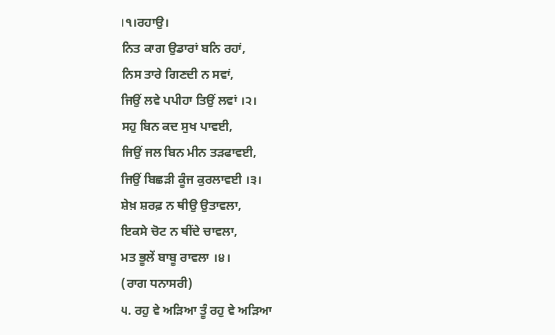।੧।ਰਹਾਉ।
ਨਿਤ ਕਾਗ ਉਡਾਰਾਂ ਬਨਿ ਰਹਾਂ,
ਨਿਸ ਤਾਰੇ ਗਿਣਦੀ ਨ ਸਵਾਂ,
ਜਿਉਂ ਲਵੇ ਪਪੀਹਾ ਤਿਉਂ ਲਵਾਂ ।੨।
ਸਹੁ ਬਿਨ ਕਦ ਸੁਖ ਪਾਵਈ,
ਜਿਉਂ ਜਲ ਬਿਨ ਮੀਨ ਤੜਫਾਵਈ,
ਜਿਉਂ ਬਿਛੜੀ ਕੂੰਜ ਕੁਰਲਾਵਈ ।੩।
ਸ਼ੇਖ਼ ਸ਼ਰਫ਼ ਨ ਥੀਉ ਉਤਾਵਲਾ,
ਇਕਸੇ ਚੋਟ ਨ ਥੀਂਦੇ ਚਾਵਲਾ,
ਮਤ ਭੂਲੇਂ ਬਾਬੂ ਰਾਵਲਾ ।੪।
(ਰਾਗ ਧਨਾਸਰੀ)
੫. ਰਹੁ ਵੇ ਅੜਿਆ ਤੂੰ ਰਹੁ ਵੇ ਅੜਿਆ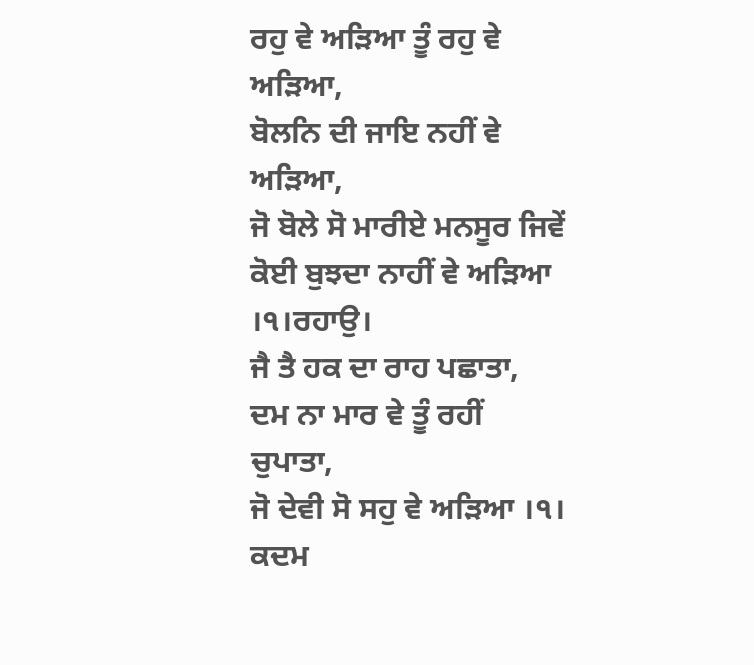ਰਹੁ ਵੇ ਅੜਿਆ ਤੂੰ ਰਹੁ ਵੇ ਅੜਿਆ,
ਬੋਲਨਿ ਦੀ ਜਾਇ ਨਹੀਂ ਵੇ ਅੜਿਆ,
ਜੋ ਬੋਲੇ ਸੋ ਮਾਰੀਏ ਮਨਸੂਰ ਜਿਵੇਂ
ਕੋਈ ਬੁਝਦਾ ਨਾਹੀਂ ਵੇ ਅੜਿਆ ।੧।ਰਹਾਉ।
ਜੈ ਤੈ ਹਕ ਦਾ ਰਾਹ ਪਛਾਤਾ,
ਦਮ ਨਾ ਮਾਰ ਵੇ ਤੂੰ ਰਹੀਂ ਚੁਪਾਤਾ,
ਜੋ ਦੇਵੀ ਸੋ ਸਹੁ ਵੇ ਅੜਿਆ ।੧।
ਕਦਮ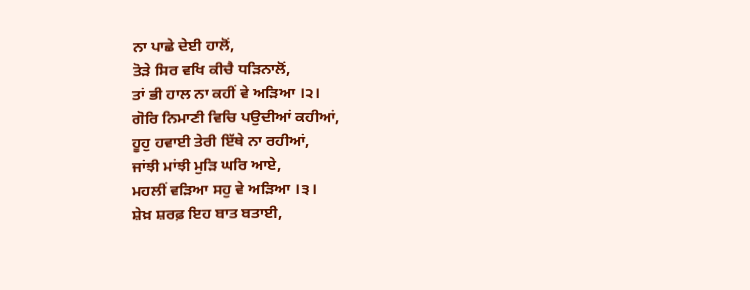ਨਾ ਪਾਛੇ ਦੇਈ ਹਾਲੋਂ,
ਤੋੜੇ ਸਿਰ ਵਖਿ ਕੀਚੈ ਧੜਿਨਾਲੋਂ,
ਤਾਂ ਭੀ ਹਾਲ ਨਾ ਕਹੀਂ ਵੇ ਅੜਿਆ ।੨।
ਗੋਰਿ ਨਿਮਾਣੀ ਵਿਚਿ ਪਉਦੀਆਂ ਕਹੀਆਂ,
ਹੂਹੁ ਹਵਾਈ ਤੇਰੀ ਇੱਥੇ ਨਾ ਰਹੀਆਂ,
ਜਾਂਝੀ ਮਾਂਝੀ ਮੁੜਿ ਘਰਿ ਆਏ,
ਮਹਲੀਂ ਵੜਿਆ ਸਹੁ ਵੇ ਅੜਿਆ ।੩।
ਸ਼ੇਖ਼ ਸ਼ਰਫ਼ ਇਹ ਬਾਤ ਬਤਾਈ,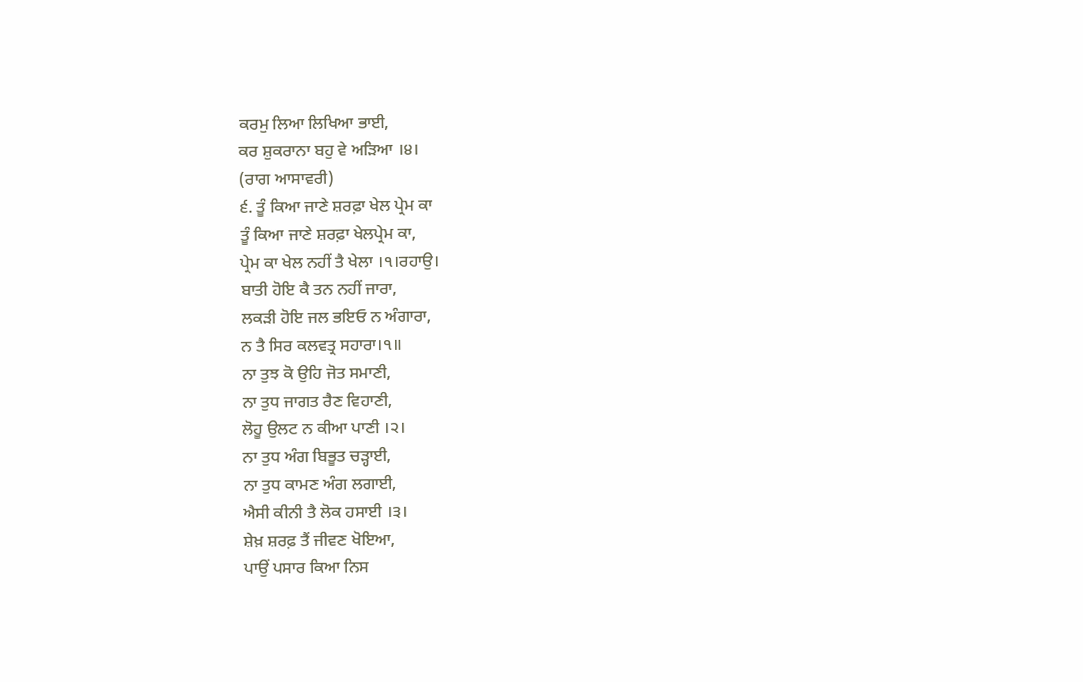ਕਰਮੁ ਲਿਆ ਲਿਖਿਆ ਭਾਈ,
ਕਰ ਸ਼ੁਕਰਾਨਾ ਬਹੁ ਵੇ ਅੜਿਆ ।੪।
(ਰਾਗ ਆਸਾਵਰੀ)
੬. ਤੂੰ ਕਿਆ ਜਾਣੇ ਸ਼ਰਫ਼ਾ ਖੇਲ ਪ੍ਰੇਮ ਕਾ
ਤੂੰ ਕਿਆ ਜਾਣੇ ਸ਼ਰਫ਼ਾ ਖੇਲਪ੍ਰੇਮ ਕਾ,
ਪ੍ਰੇਮ ਕਾ ਖੇਲ ਨਹੀਂ ਤੈ ਖੇਲਾ ।੧।ਰਹਾਉ।
ਬਾਤੀ ਹੋਇ ਕੈ ਤਨ ਨਹੀਂ ਜਾਰਾ,
ਲਕੜੀ ਹੋਇ ਜਲ ਭਇਓ ਨ ਅੰਗਾਰਾ,
ਨ ਤੈ ਸਿਰ ਕਲਵਤ੍ਰ ਸਹਾਰਾ।੧॥
ਨਾ ਤੁਝ ਕੋ ਉਹਿ ਜੋਤ ਸਮਾਣੀ,
ਨਾ ਤੁਧ ਜਾਗਤ ਰੈਣ ਵਿਹਾਣੀ,
ਲੋਹੂ ਉਲਟ ਨ ਕੀਆ ਪਾਣੀ ।੨।
ਨਾ ਤੁਧ ਅੰਗ ਬਿਭੂਤ ਚੜ੍ਹਾਈ,
ਨਾ ਤੁਧ ਕਾਮਣ ਅੰਗ ਲਗਾਈ,
ਐਸੀ ਕੀਨੀ ਤੈ ਲੋਕ ਹਸਾਈ ।੩।
ਸ਼ੇਖ਼ ਸ਼ਰਫ਼ ਤੈਂ ਜੀਵਣ ਖੋਇਆ,
ਪਾਉਂ ਪਸਾਰ ਕਿਆ ਨਿਸ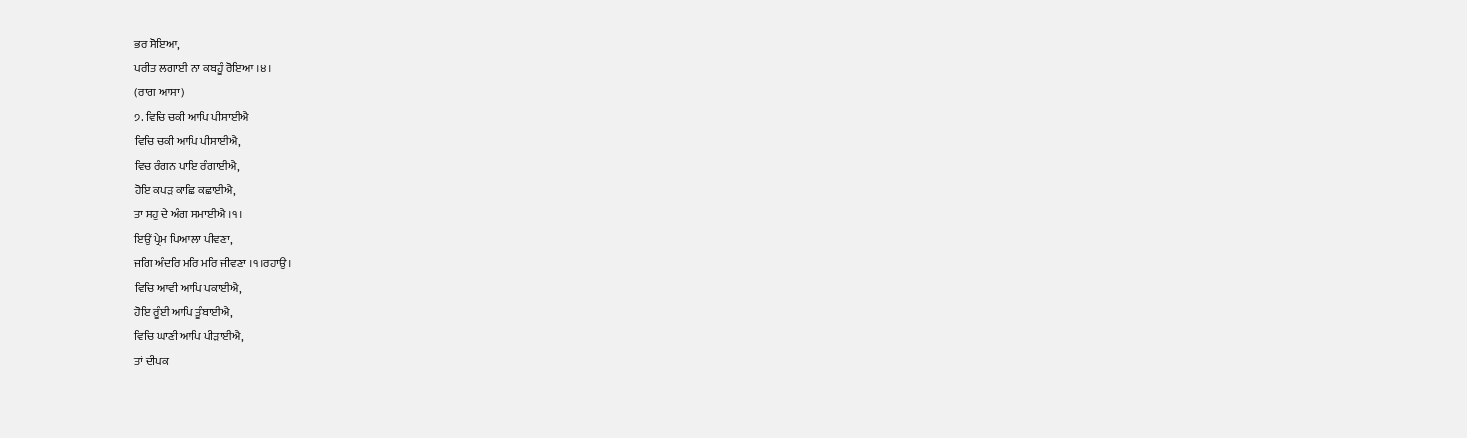ਭਰ ਸੋਇਆ,
ਪਰੀਤ ਲਗਾਈ ਨਾ ਕਬਹੂੰ ਰੋਇਆ ।੪।
(ਰਾਗ ਆਸਾ)
੭. ਵਿਚਿ ਚਕੀ ਆਪਿ ਪੀਸਾਈਐ
ਵਿਚਿ ਚਕੀ ਆਪਿ ਪੀਸਾਈਐ,
ਵਿਚ ਰੰਗਨ ਪਾਇ ਰੰਗਾਈਐ,
ਹੋਇ ਕਪੜ ਕਾਛਿ ਕਛਾਈਐ,
ਤਾ ਸਹੁ ਦੇ ਅੰਗ ਸਮਾਈਐ ।੧।
ਇਉਂ ਪ੍ਰੇਮ ਪਿਆਲਾ ਪੀਵਣਾ,
ਜਗਿ ਅੰਦਰਿ ਮਰਿ ਮਰਿ ਜੀਵਣਾ ।੧।ਰਹਾਉ।
ਵਿਚਿ ਆਵੀ ਆਪਿ ਪਕਾਈਐ,
ਹੋਇ ਰੂੰਈ ਆਪਿ ਤੂੰਬਾਈਐ,
ਵਿਚਿ ਘਾਣੀ ਆਪਿ ਪੀੜਾਈਐ,
ਤਾਂ ਦੀਪਕ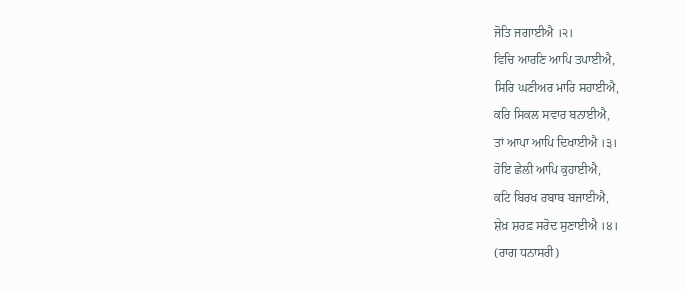ਜੋਤਿ ਜਗਾਈਐ ।੨।
ਵਿਚਿ ਆਰਣਿ ਆਪਿ ਤਪਾਈਐ,
ਸਿਰਿ ਘਣੀਅਰ ਮਾਰਿ ਸਹਾਈਐ,
ਕਰਿ ਸਿਕਲ ਸਵਾਰ ਬਨਾਈਐ,
ਤਾਂ ਆਪਾ ਆਪਿ ਦਿਖਾਈਐ ।੩।
ਹੋਇ ਛੇਲੀ ਆਪਿ ਕੁਹਾਈਐ,
ਕਟਿ ਬਿਰਖ ਰਬਾਬ ਬਜਾਈਐ,
ਸ਼ੇਖ਼ ਸ਼ਰਫ਼ ਸਰੋਦ ਸੁਣਾਈਐ ।੪।
(ਰਾਗ ਧਨਾਸਰੀ)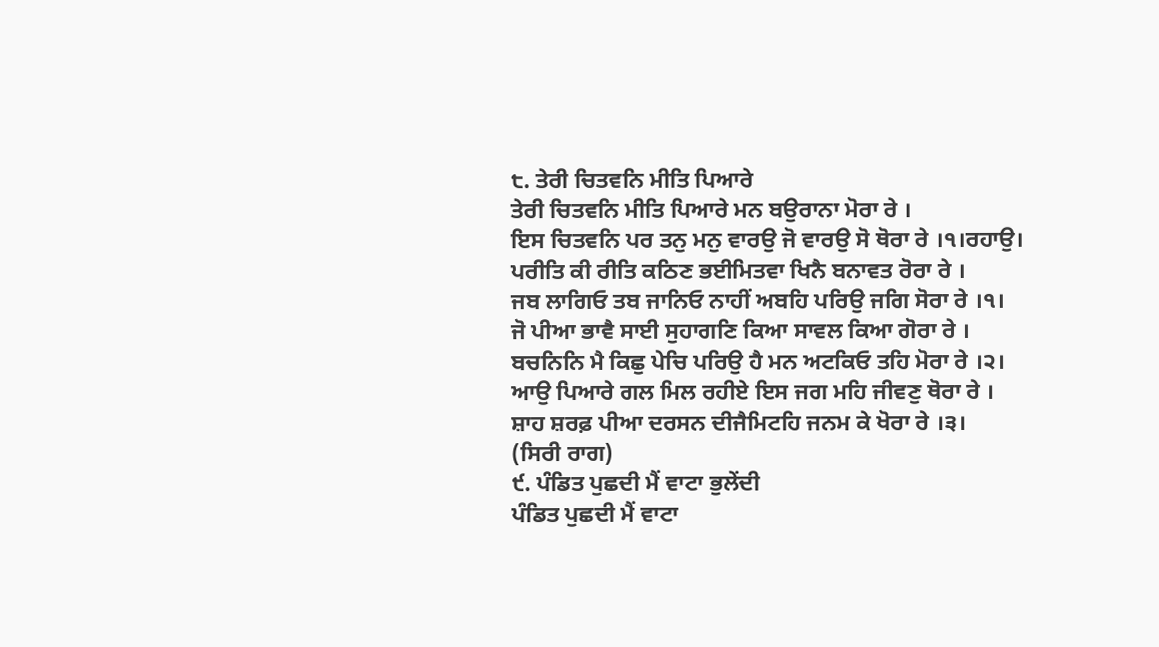੮. ਤੇਰੀ ਚਿਤਵਨਿ ਮੀਤਿ ਪਿਆਰੇ
ਤੇਰੀ ਚਿਤਵਨਿ ਮੀਤਿ ਪਿਆਰੇ ਮਨ ਬਉਰਾਨਾ ਮੋਰਾ ਰੇ ।
ਇਸ ਚਿਤਵਨਿ ਪਰ ਤਨੁ ਮਨੁ ਵਾਰਉ ਜੋ ਵਾਰਉ ਸੋ ਥੋਰਾ ਰੇ ।੧।ਰਹਾਉ।
ਪਰੀਤਿ ਕੀ ਰੀਤਿ ਕਠਿਣ ਭਈਮਿਤਵਾ ਖਿਨੈ ਬਨਾਵਤ ਰੋਰਾ ਰੇ ।
ਜਬ ਲਾਗਿਓ ਤਬ ਜਾਨਿਓ ਨਾਹੀਂ ਅਬਹਿ ਪਰਿਉ ਜਗਿ ਸੋਰਾ ਰੇ ।੧।
ਜੋ ਪੀਆ ਭਾਵੈ ਸਾਈ ਸੁਹਾਗਣਿ ਕਿਆ ਸਾਵਲ ਕਿਆ ਗੋਰਾ ਰੇ ।
ਬਚਨਿਨਿ ਮੈ ਕਿਛੁ ਪੇਚਿ ਪਰਿਉ ਹੈ ਮਨ ਅਟਕਿਓ ਤਹਿ ਮੋਰਾ ਰੇ ।੨।
ਆਉ ਪਿਆਰੇ ਗਲ ਮਿਲ ਰਹੀਏ ਇਸ ਜਗ ਮਹਿ ਜੀਵਣੁ ਥੋਰਾ ਰੇ ।
ਸ਼ਾਹ ਸ਼ਰਫ਼ ਪੀਆ ਦਰਸਨ ਦੀਜੈਮਿਟਹਿ ਜਨਮ ਕੇ ਖੋਰਾ ਰੇ ।੩।
(ਸਿਰੀ ਰਾਗ)
੯. ਪੰਡਿਤ ਪੁਛਦੀ ਮੈਂ ਵਾਟਾ ਭੁਲੇਂਦੀ
ਪੰਡਿਤ ਪੁਛਦੀ ਮੈਂ ਵਾਟਾ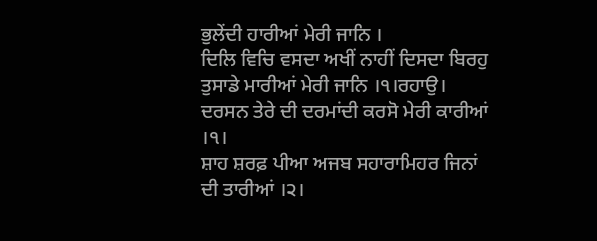ਭੁਲੇਂਦੀ ਹਾਰੀਆਂ ਮੇਰੀ ਜਾਨਿ ।
ਦਿਲਿ ਵਿਚਿ ਵਸਦਾ ਅਖੀਂ ਨਾਹੀਂ ਦਿਸਦਾ ਬਿਰਹੁ ਤੁਸਾਡੇ ਮਾਰੀਆਂ ਮੇਰੀ ਜਾਨਿ ।੧।ਰਹਾਉ।
ਦਰਸਨ ਤੇਰੇ ਦੀ ਦਰਮਾਂਦੀ ਕਰਸੋ ਮੇਰੀ ਕਾਰੀਆਂ ।੧।
ਸ਼ਾਹ ਸ਼ਰਫ਼ ਪੀਆ ਅਜਬ ਸਹਾਰਾਮਿਹਰ ਜਿਨਾਂ ਦੀ ਤਾਰੀਆਂ ।੨।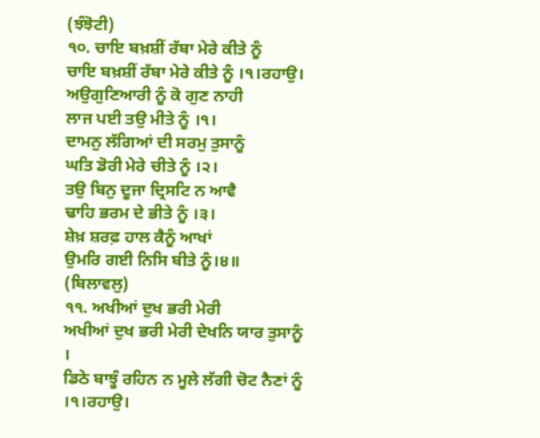(ਝੰਝੋਟੀ)
੧੦. ਚਾਇ ਬਖ਼ਸ਼ੀਂ ਰੱਬਾ ਮੇਰੇ ਕੀਤੇ ਨੂੰ
ਚਾਇ ਬਖ਼ਸ਼ੀਂ ਰੱਬਾ ਮੇਰੇ ਕੀਤੇ ਨੂੰ ।੧।ਰਹਾਉ।
ਅਉਗੁਣਿਆਰੀ ਨੂੰ ਕੋ ਗੁਣ ਨਾਹੀ
ਲਾਜ ਪਈ ਤਉ ਮੀਤੇ ਨੂੰ ।੧।
ਦਾਮਨੁ ਲੱਗਿਆਂ ਦੀ ਸਰਮੁ ਤੁਸਾਨੂੰ
ਘਤਿ ਡੋਰੀ ਮੇਰੇ ਚੀਤੇ ਨੂੰ ।੨।
ਤਉ ਬਿਨੁ ਦੂਜਾ ਦ੍ਰਿਸਟਿ ਨ ਆਵੈ
ਢਾਹਿ ਭਰਮ ਦੇ ਭੀਤੇ ਨੂੰ ।੩।
ਸ਼ੇਖ਼ ਸ਼ਰਫ਼ ਹਾਲ ਕੈਨੂੰ ਆਖਾਂ
ਉਮਰਿ ਗਈ ਨਿਸਿ ਬੀਤੇ ਨੂੰ।੪॥
(ਬਿਲਾਵਲੁ)
੧੧. ਅਖੀਆਂ ਦੁਖ ਭਰੀ ਮੇਰੀ
ਅਖੀਆਂ ਦੁਖ ਭਰੀ ਮੇਰੀ ਦੇਖਨਿ ਯਾਰ ਤੁਸਾਨੂੰ ।
ਡਿਠੇ ਬਾਝੂੰ ਰਹਿਨ ਨ ਮੂਲੇ ਲੱਗੀ ਚੋਟ ਨੈਣਾਂ ਨੂੰ ।੧।ਰਹਾਉ।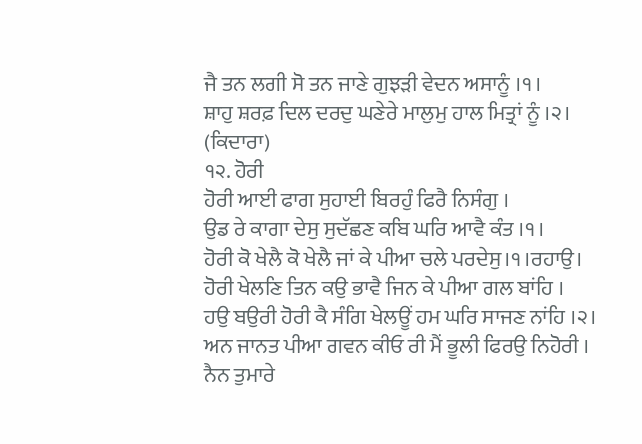ਜੈ ਤਨ ਲਗੀ ਸੋ ਤਨ ਜਾਣੇ ਗੁਝੜੀ ਵੇਦਨ ਅਸਾਨੂੰ ।੧।
ਸ਼ਾਹੁ ਸ਼ਰਫ਼ ਦਿਲ ਦਰਦੁ ਘਣੇਰੇ ਮਾਲੁਮੁ ਹਾਲ ਮਿਤ੍ਰਾਂ ਨੂੰ ।੨।
(ਕਿਦਾਰਾ)
੧੨. ਹੋਰੀ
ਹੋਰੀ ਆਈ ਫਾਗ ਸੁਹਾਈ ਬਿਰਹੁੰ ਫਿਰੈ ਨਿਸੰਗੁ ।
ਉਡ ਰੇ ਕਾਗਾ ਦੇਸੁ ਸੁਦੱਛਣ ਕਬਿ ਘਰਿ ਆਵੈ ਕੰਤ ।੧।
ਹੋਰੀ ਕੋ ਖੇਲੈ ਕੋ ਖੇਲੈ ਜਾਂ ਕੇ ਪੀਆ ਚਲੇ ਪਰਦੇਸੁ।੧।ਰਹਾਉ।
ਹੋਰੀ ਖੇਲਣਿ ਤਿਨ ਕਉ ਭਾਵੈ ਜਿਨ ਕੇ ਪੀਆ ਗਲ ਬਾਂਹਿ ।
ਹਉ ਬਉਰੀ ਹੋਰੀ ਕੈ ਸੰਗਿ ਖੇਲਊਂ ਹਮ ਘਰਿ ਸਾਜਣ ਨਾਂਹਿ ।੨।
ਅਨ ਜਾਨਤ ਪੀਆ ਗਵਨ ਕੀਓ ਰੀ ਮੈਂ ਭੂਲੀ ਫਿਰਉ ਨਿਹੋਰੀ ।
ਨੈਨ ਤੁਮਾਰੇ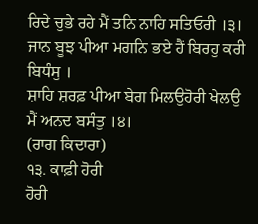ਰਿਦੇ ਚੁਭੇ ਰਹੇ ਮੈਂ ਤਨਿ ਨਾਹਿ ਸਤਿਓਰੀ ।੩।
ਜਾਨ ਬੂਝ ਪੀਆ ਮਗਨਿ ਭਏ ਹੈਂ ਬਿਰਹੁ ਕਰੀ ਬਿਧੰਸੁ ।
ਸ਼ਾਹਿ ਸ਼ਰਫ਼ ਪੀਆ ਬੇਗ ਮਿਲਉਹੋਰੀ ਖੇਲਉ ਮੈਂ ਅਨਦ ਬਸੰਤੁ ।੪।
(ਰਾਗ ਕਿਦਾਰਾ)
੧੩. ਕਾਫ਼ੀ ਹੋਰੀ
ਹੋਰੀ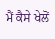ਮੈਂ ਕੈਸੇ ਖੇਲੋਂ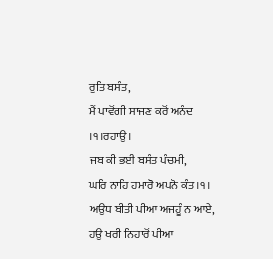ਰੁਤਿ ਬਸੰਤ,
ਮੈਂ ਪਾਵੋਂਗੀ ਸਾਜਣ ਕਰੋਂ ਅਨੰਦ ।੧।ਰਹਾਉ।
ਜਬ ਕੀ ਭਈ ਬਸੰਤ ਪੰਚਮੀ,
ਘਰਿ ਨਾਹਿ ਹਮਾਰੋ ਅਪਨੋ ਕੰਤ ।੧।
ਅਉਧ ਬੀਤੀ ਪੀਆ ਅਜਹੂੰ ਨ ਆਏ,
ਹਉ ਖਰੀ ਨਿਹਾਰੋਂ ਪੀਆ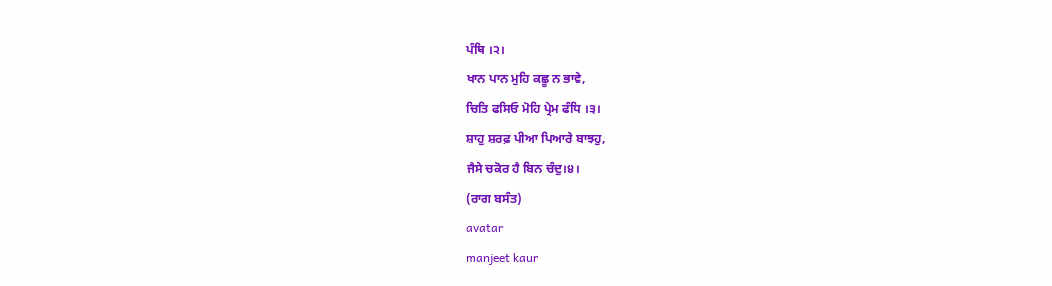ਪੰਥਿ ।੨।
ਖਾਨ ਪਾਨ ਮੁਹਿ ਕਛੂ ਨ ਭਾਵੇ,
ਚਿਤਿ ਫਸਿਓ ਮੋਹਿ ਪ੍ਰੇਮ ਫੰਧਿ ।੩।
ਸ਼ਾਹੁ ਸ਼ਰਫ਼ ਪੀਆ ਪਿਆਰੇ ਬਾਝਹੁ,
ਜੈਸੇ ਚਕੋਰ ਹੈ ਬਿਨ ਚੰਦੁ।੪।
(ਰਾਗ ਬਸੰਤ)
avatar
manjeet kaur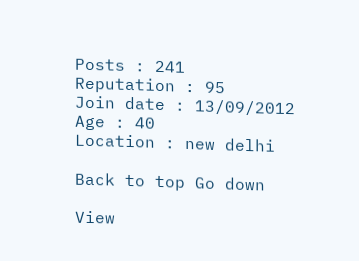Posts : 241
Reputation : 95
Join date : 13/09/2012
Age : 40
Location : new delhi

Back to top Go down

View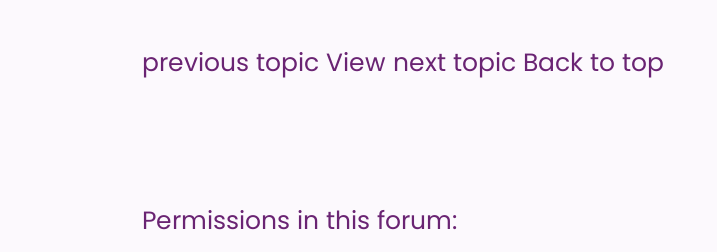previous topic View next topic Back to top



Permissions in this forum: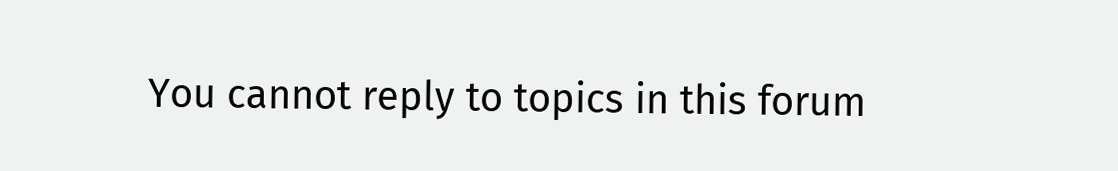You cannot reply to topics in this forum